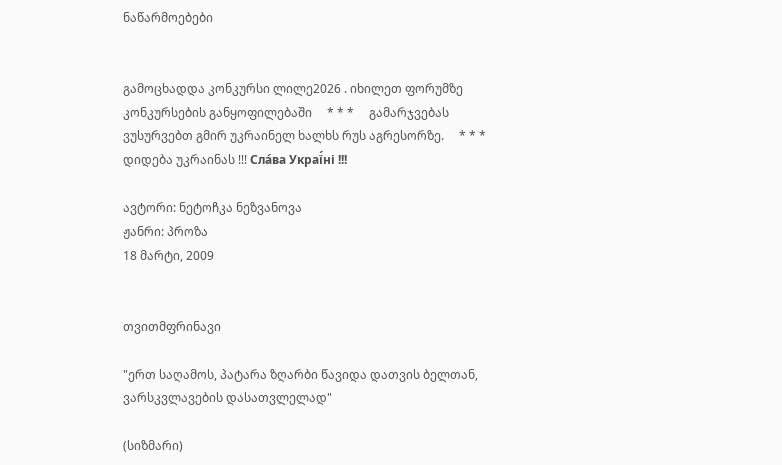ნაწარმოებები


გამოცხადდა კონკურსი ლილე2026 . იხილეთ ფორუმზე კონკურსების განყოფილებაში     * * *     გამარჯვებას ვუსურვებთ გმირ უკრაინელ ხალხს რუს აგრესორზე.     * * *     დიდება უკრაინას !!! Сла́ва Украї́ні !!!

ავტორი: ნეტოჩკა ნეზვანოვა
ჟანრი: პროზა
18 მარტი, 2009


თვითმფრინავი

"ერთ საღამოს, პატარა ზღარბი წავიდა დათვის ბელთან, ვარსკვლავების დასათვლელად"

(სიზმარი)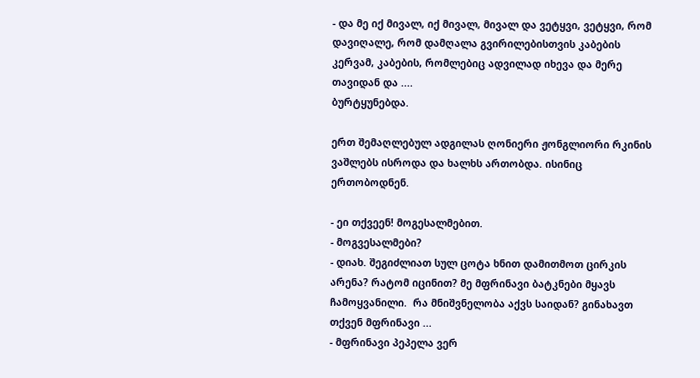- და მე იქ მივალ, იქ მივალ, მივალ და ვეტყვი, ვეტყვი, რომ დავიღალე, რომ დამღალა გვირილებისთვის კაბების კერვამ, კაბების, რომლებიც ადვილად იხევა და მერე თავიდან და ....
ბურტყუნებდა.

ერთ შემაღლებულ ადგილას ღონიერი ჟონგლიორი რკინის ვაშლებს ისროდა და ხალხს ართობდა. ისინიც ერთობოდნენ.

- ეი თქვეენ! მოგესალმებით.
- მოგვესალმები?
- დიახ. შეგიძლიათ სულ ცოტა ხნით დამითმოთ ცირკის არენა? რატომ იცინით? მე მფრინავი ბატკნები მყავს ჩამოყვანილი.  რა მნიშვნელობა აქვს საიდან? გინახავთ თქვენ მფრინავი ...
- მფრინავი პეპელა ვერ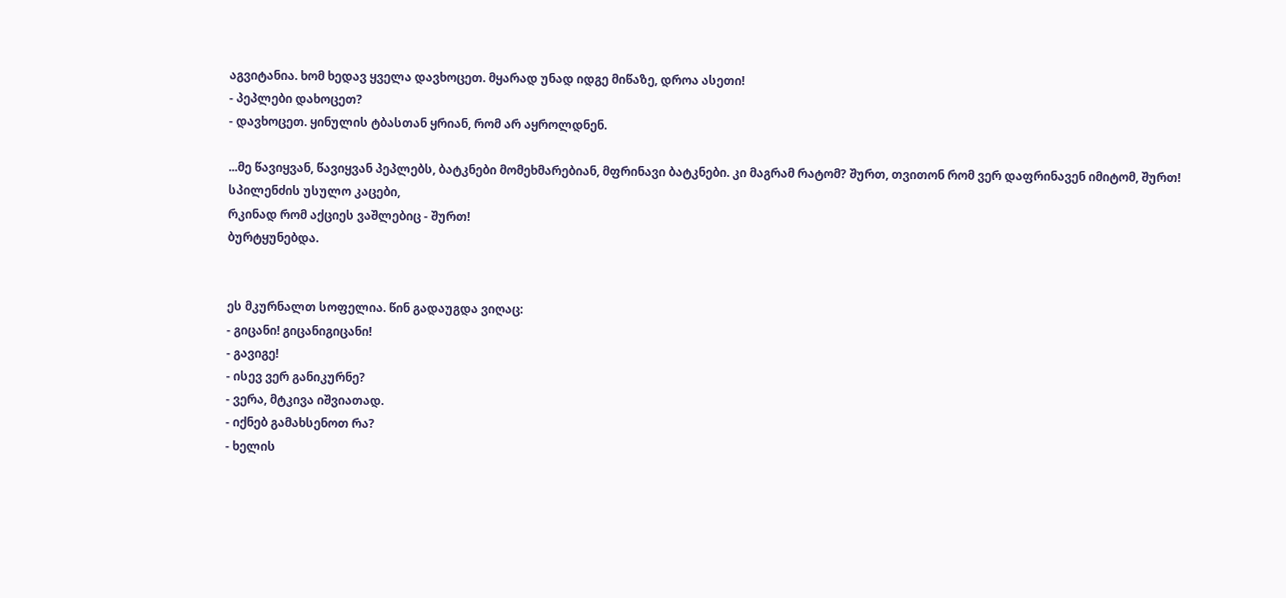აგვიტანია. ხომ ხედავ ყველა დავხოცეთ. მყარად უნად იდგე მიწაზე, დროა ასეთი!
- პეპლები დახოცეთ?
- დავხოცეთ. ყინულის ტბასთან ყრიან, რომ არ აყროლდნენ.

...მე წავიყვან, წავიყვან პეპლებს, ბატკნები მომეხმარებიან, მფრინავი ბატკნები. კი მაგრამ რატომ? შურთ, თვითონ რომ ვერ დაფრინავენ იმიტომ, შურთ!  სპილენძის უსულო კაცები,
რკინად რომ აქციეს ვაშლებიც - შურთ!
ბურტყუნებდა.


ეს მკურნალთ სოფელია. წინ გადაუგდა ვიღაც:
- გიცანი! გიცანიგიცანი!
- გავიგე!
- ისევ ვერ განიკურნე?
- ვერა, მტკივა იშვიათად.
- იქნებ გამახსენოთ რა?
- ხელის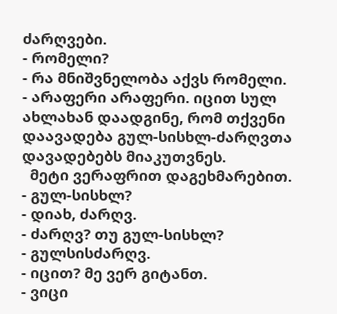ძარღვები.
- რომელი?
- რა მნიშვნელობა აქვს რომელი.
- არაფერი არაფერი. იცით სულ ახლახან დაადგინე, რომ თქვენი დაავადება გულ-სისხლ-ძარღვთა დავადებებს მიაკუთვნეს.
  მეტი ვერაფრით დაგეხმარებით.
- გულ-სისხლ?
- დიახ, ძარღვ.
- ძარღვ? თუ გულ-სისხლ?
- გულსისძარღვ.
- იცით? მე ვერ გიტანთ.
- ვიცი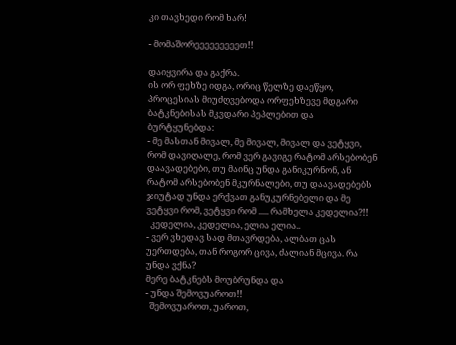კი თავხედი რომ ხარ!

- მომაშორეეეეეეეეეთ!!

დაიყვირა და გაქრა.
ის ორ ფეხზე იდგა, ორიც წელზე დაეწყო, პროცესიას მიუძღვებოდა ორფეხზევე მდგარი ბატკნებისას მკვდარი პეპლებით და ბურტყუნებდა:
- მე მასთან მივალ, მე მივალ, მივალ და ვეტყვი, რომ დავიღალე, რომ ვერ გავიგე რატომ არსებობენ დაავადებები, თუ მაინც უნდა განიკურნონ, ან რატომ არსებობენ მკურნალები, თუ დაავადებებს ჯიუტად უნდა ერქვათ განუკურნებელი და მე ვეტყვი რომ, ვეტყვი რომ ..... რამხელა კედელია?!!
  კედელია, კედელია, ელია ელია..
- ვერ ვხედავ სად მთავრდება, ალბათ ცას უერთდება, თან როგორ ცივა, ძალიან მცივა. რა უნდა ვქნა?
მერე ბატკნებს მოუბრუნდა და
- უნდა შემოვუაროთ!!
  შემოვუაროთ, უაროთ,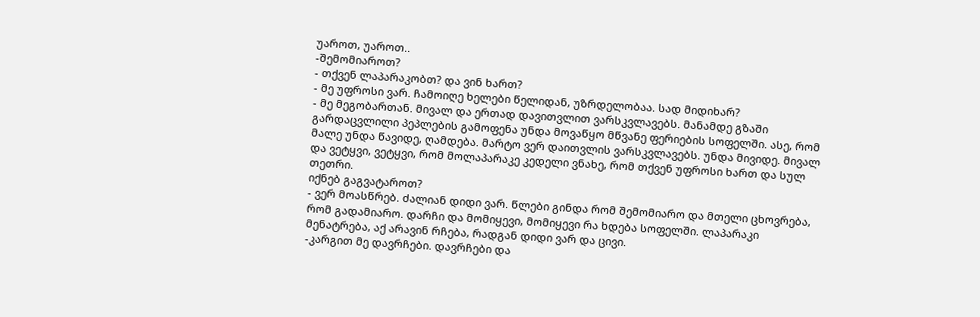უაროთ, უაროთ..
-შემომიაროთ?
- თქვენ ლაპარაკობთ? და ვინ ხართ?
- მე უფროსი ვარ. ჩამოიღე ხელები წელიდან, უზრდელობაა. სად მიდიხარ?
- მე მეგობართან. მივალ და ერთად დავითვლით ვარსკვლავებს. მანამდე გზაში გარდაცვლილი პეპლების გამოფენა უნდა მოვაწყო მწვანე ფერიების სოფელში. ასე, რომ მალე უნდა წავიდე, ღამდება. მარტო ვერ დაითვლის ვარსკვლავებს. უნდა მივიდე. მივალ და ვეტყვი, ვეტყვი, რომ მოლაპარაკე კედელი ვნახე, რომ თქვენ უფროსი ხართ და სულ თეთრი.
იქნებ გაგვატაროთ?
- ვერ მოასწრებ. ძალიან დიდი ვარ. წლები გინდა რომ შემომიარო და მთელი ცხოვრება, რომ გადამიარო. დარჩი და მომიყევი, მომიყევი რა ხდება სოფელში. ლაპარაკი მენატრება, აქ არავინ რჩება, რადგან დიდი ვარ და ცივი.
-კარგით მე დავრჩები. დავრჩები და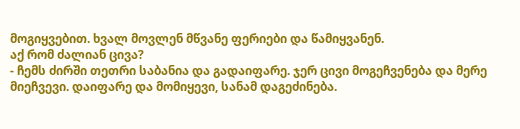მოგიყვებით. ხვალ მოვლენ მწვანე ფერიები და წამიყვანენ.
აქ რომ ძალიან ცივა?
- ჩემს ძირში თეთრი საბანია და გადაიფარე. ჯერ ცივი მოგეჩვენება და მერე მიეჩვევი. დაიფარე და მომიყევი, სანამ დაგეძინება.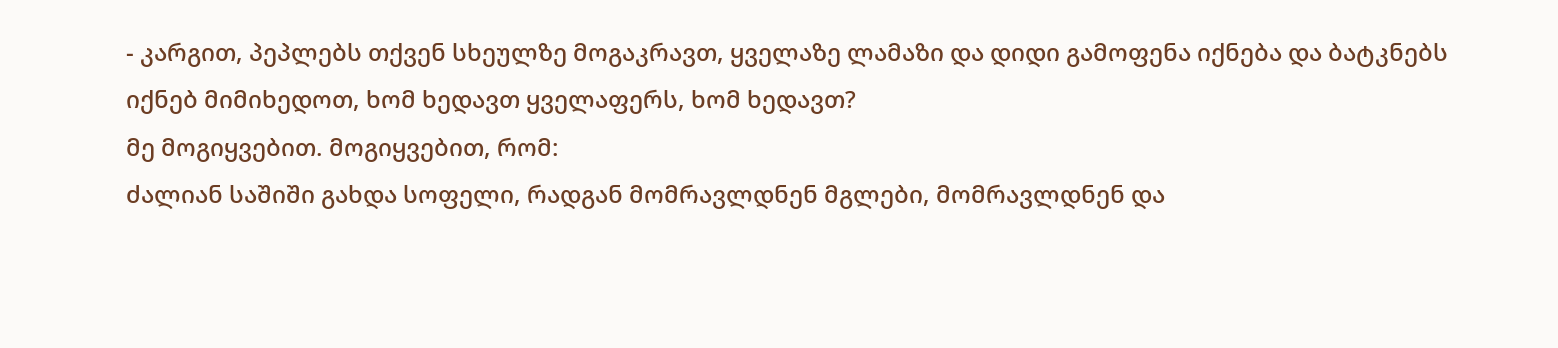- კარგით, პეპლებს თქვენ სხეულზე მოგაკრავთ, ყველაზე ლამაზი და დიდი გამოფენა იქნება და ბატკნებს იქნებ მიმიხედოთ, ხომ ხედავთ ყველაფერს, ხომ ხედავთ?
მე მოგიყვებით. მოგიყვებით, რომ:
ძალიან საშიში გახდა სოფელი, რადგან მომრავლდნენ მგლები, მომრავლდნენ და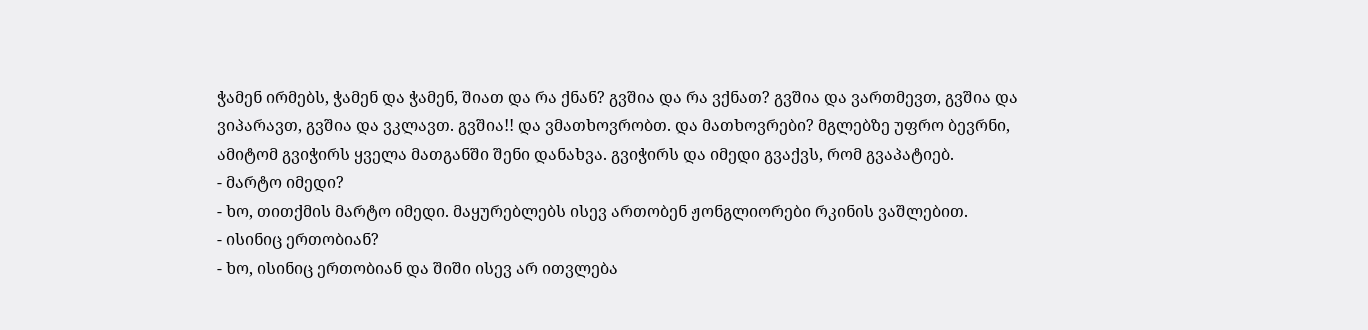ჭამენ ირმებს, ჭამენ და ჭამენ, შიათ და რა ქნან? გვშია და რა ვქნათ? გვშია და ვართმევთ, გვშია და ვიპარავთ, გვშია და ვკლავთ. გვშია!! და ვმათხოვრობთ. და მათხოვრები? მგლებზე უფრო ბევრნი, ამიტომ გვიჭირს ყველა მათგანში შენი დანახვა. გვიჭირს და იმედი გვაქვს, რომ გვაპატიებ.
- მარტო იმედი?
- ხო, თითქმის მარტო იმედი. მაყურებლებს ისევ ართობენ ჟონგლიორები რკინის ვაშლებით.
- ისინიც ერთობიან?
- ხო, ისინიც ერთობიან და შიში ისევ არ ითვლება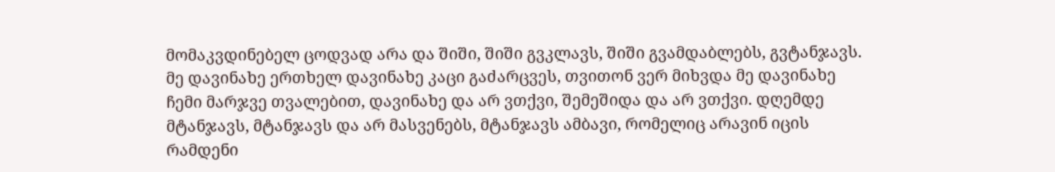მომაკვდინებელ ცოდვად არა და შიში, შიში გვკლავს, შიში გვამდაბლებს, გვტანჯავს. მე დავინახე ერთხელ დავინახე კაცი გაძარცვეს, თვითონ ვერ მიხვდა მე დავინახე ჩემი მარჯვე თვალებით, დავინახე და არ ვთქვი, შემეშიდა და არ ვთქვი. დღემდე მტანჯავს, მტანჯავს და არ მასვენებს, მტანჯავს ამბავი, რომელიც არავინ იცის რამდენი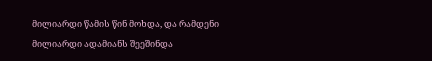მილიარდი წამის წინ მოხდა, და რამდენი მილიარდი ადამიანს შეეშინდა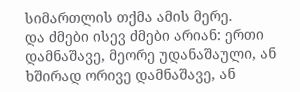სიმართლის თქმა ამის მერე.
და ძმები ისევ ძმები არიან: ერთი დამნაშავე, მეორე უდანაშაული, ან ხშირად ორივე დამნაშავე, ან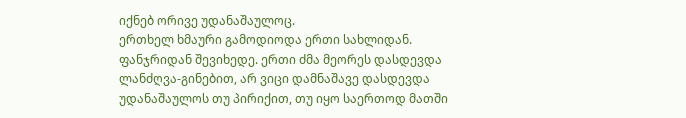იქნებ ორივე უდანაშაულოც.
ერთხელ ხმაური გამოდიოდა ერთი სახლიდან. ფანჯრიდან შევიხედე. ერთი ძმა მეორეს დასდევდა ლანძღვა-გინებით, არ ვიცი დამნაშავე დასდევდა უდანაშაულოს თუ პირიქით, თუ იყო საერთოდ მათში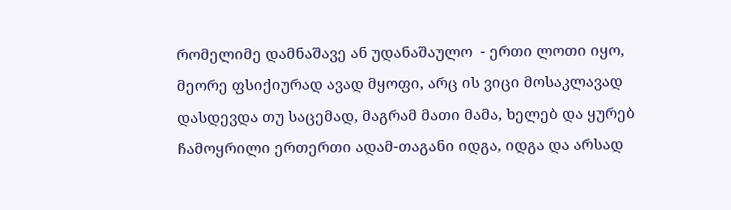რომელიმე დამნაშავე ან უდანაშაულო  - ერთი ლოთი იყო, მეორე ფსიქიურად ავად მყოფი, არც ის ვიცი მოსაკლავად დასდევდა თუ საცემად, მაგრამ მათი მამა, ხელებ და ყურებ ჩამოყრილი ერთერთი ადამ-თაგანი იდგა, იდგა და არსად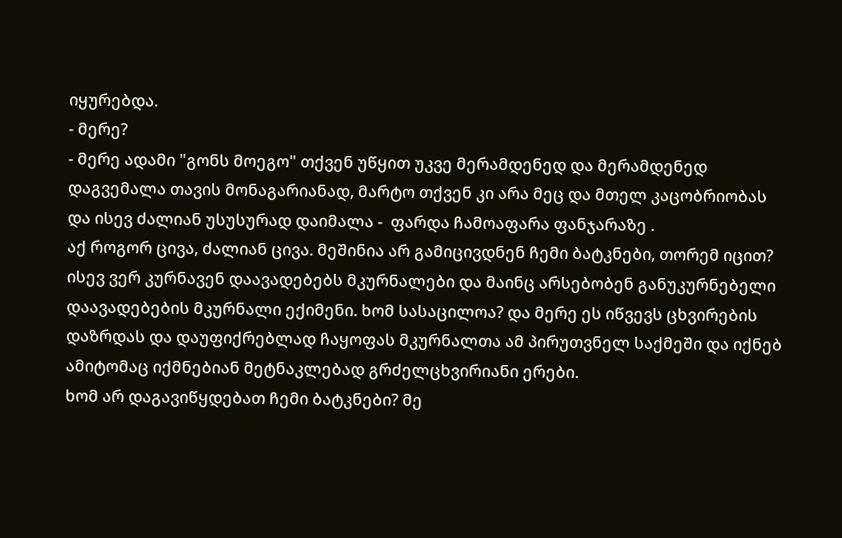იყურებდა.
- მერე?
- მერე ადამი "გონს მოეგო" თქვენ უწყით უკვე მერამდენედ და მერამდენედ დაგვემალა თავის მონაგარიანად, მარტო თქვენ კი არა მეც და მთელ კაცობრიობას და ისევ ძალიან უსუსურად დაიმალა -  ფარდა ჩამოაფარა ფანჯარაზე .
აქ როგორ ცივა, ძალიან ცივა. მეშინია არ გამიცივდნენ ჩემი ბატკნები, თორემ იცით? ისევ ვერ კურნავენ დაავადებებს მკურნალები და მაინც არსებობენ განუკურნებელი დაავადებების მკურნალი ექიმენი. ხომ სასაცილოა? და მერე ეს იწვევს ცხვირების დაზრდას და დაუფიქრებლად ჩაყოფას მკურნალთა ამ პირუთვნელ საქმეში და იქნებ ამიტომაც იქმნებიან მეტნაკლებად გრძელცხვირიანი ერები.
ხომ არ დაგავიწყდებათ ჩემი ბატკნები? მე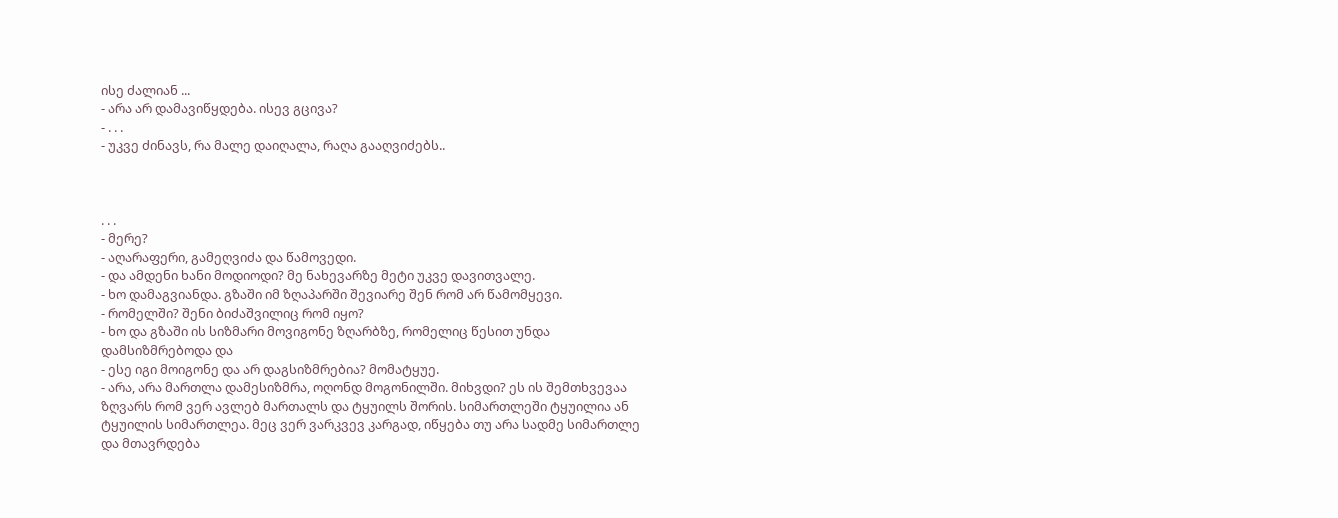ისე ძალიან ...
- არა არ დამავიწყდება. ისევ გცივა?
- . . .
- უკვე ძინავს, რა მალე დაიღალა, რაღა გააღვიძებს..



. . .
- მერე?
- აღარაფერი, გამეღვიძა და წამოვედი.
- და ამდენი ხანი მოდიოდი? მე ნახევარზე მეტი უკვე დავითვალე.
- ხო დამაგვიანდა. გზაში იმ ზღაპარში შევიარე შენ რომ არ წამომყევი.
- რომელში? შენი ბიძაშვილიც რომ იყო?
- ხო და გზაში ის სიზმარი მოვიგონე ზღარბზე, რომელიც წესით უნდა დამსიზმრებოდა და
- ესე იგი მოიგონე და არ დაგსიზმრებია? მომატყუე.
- არა, არა მართლა დამესიზმრა, ოღონდ მოგონილში. მიხვდი? ეს ის შემთხვევაა ზღვარს რომ ვერ ავლებ მართალს და ტყუილს შორის. სიმართლეში ტყუილია ან ტყუილის სიმართლეა. მეც ვერ ვარკვევ კარგად, იწყება თუ არა სადმე სიმართლე და მთავრდება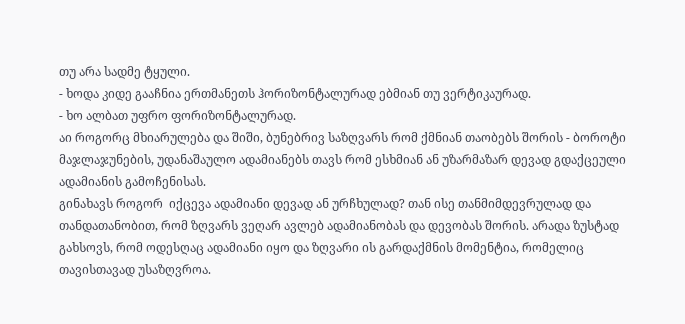თუ არა სადმე ტყული.
- ხოდა კიდე გააჩნია ერთმანეთს ჰორიზონტალურად ებმიან თუ ვერტიკაურად.
- ხო ალბათ უფრო ფორიზონტალურად.
აი როგორც მხიარულება და შიში, ბუნებრივ საზღვარს რომ ქმნიან თაობებს შორის - ბოროტი მაჯლაჯუნების, უდანაშაულო ადამიანებს თავს რომ ესხმიან ან უზარმაზარ დევად გდაქცეული ადამიანის გამოჩენისას.
გინახავს როგორ  იქცევა ადამიანი დევად ან ურჩხულად? თან ისე თანმიმდევრულად და თანდათანობით, რომ ზღვარს ვეღარ ავლებ ადამიანობას და დევობას შორის. არადა ზუსტად გახსოვს, რომ ოდესღაც ადამიანი იყო და ზღვარი ის გარდაქმნის მომენტია, რომელიც თავისთავად უსაზღვროა.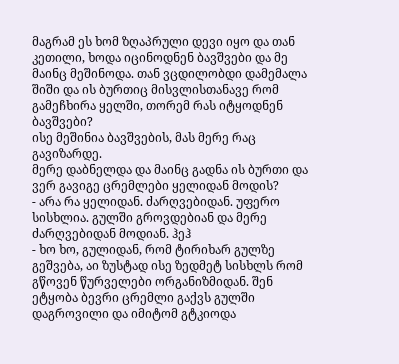მაგრამ ეს ხომ ზღაპრული დევი იყო და თან კეთილი, ხოდა იცინოდნენ ბავშვები და მე მაინც მეშინოდა. თან ვცდილობდი დამემალა შიში და ის ბურთიც მისვლისთანავე რომ გამეჩხირა ყელში, თორემ რას იტყოდნენ ბავშვები?
ისე მეშინია ბავშვების, მას მერე რაც გავიზარდე.
მერე დაბნელდა და მაინც გადნა ის ბურთი და
ვერ გავიგე ცრემლები ყელიდან მოდის?
- არა რა ყელიდან. ძარღვებიდან. უფერო სისხლია. გულში გროვდებიან და მერე ძარღვებიდან მოდიან. ჰეჰ
- ხო ხო, გულიდან, რომ ტირიხარ გულზე გეშვება, აი ზუსტად ისე ზედმეტ სისხლს რომ გწოვენ წურველები ორგანიზმიდან. შენ ეტყობა ბევრი ცრემლი გაქვს გულში დაგროვილი და იმიტომ გტკიოდა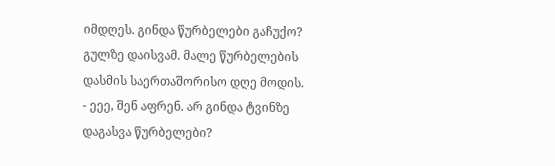იმდღეს. გინდა წურბელები გაჩუქო? გულზე დაისვამ. მალე წურბელების დასმის საერთაშორისო დღე მოდის.
- ეეე, შენ აფრენ. არ გინდა ტვინზე დაგასვა წურბელები?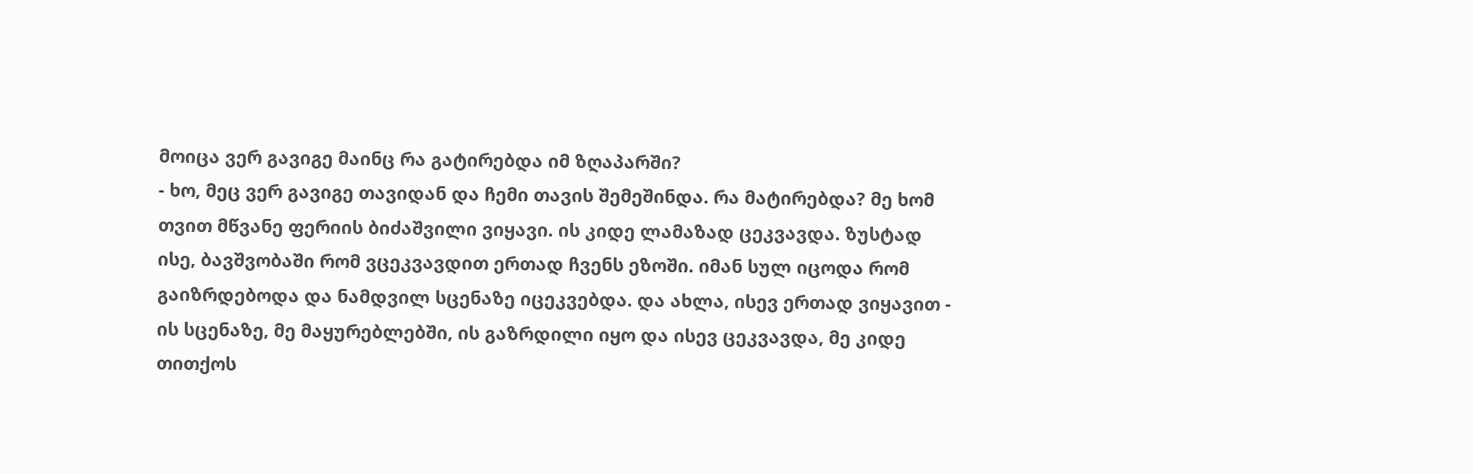მოიცა ვერ გავიგე მაინც რა გატირებდა იმ ზღაპარში?
- ხო, მეც ვერ გავიგე თავიდან და ჩემი თავის შემეშინდა. რა მატირებდა? მე ხომ თვით მწვანე ფერიის ბიძაშვილი ვიყავი. ის კიდე ლამაზად ცეკვავდა. ზუსტად ისე, ბავშვობაში რომ ვცეკვავდით ერთად ჩვენს ეზოში. იმან სულ იცოდა რომ გაიზრდებოდა და ნამდვილ სცენაზე იცეკვებდა. და ახლა, ისევ ერთად ვიყავით - ის სცენაზე, მე მაყურებლებში, ის გაზრდილი იყო და ისევ ცეკვავდა, მე კიდე თითქოს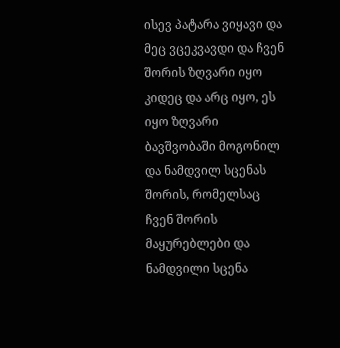ისევ პატარა ვიყავი და მეც ვცეკვავდი და ჩვენ შორის ზღვარი იყო კიდეც და არც იყო, ეს იყო ზღვარი ბავშვობაში მოგონილ და ნამდვილ სცენას შორის, რომელსაც ჩვენ შორის მაყურებლები და ნამდვილი სცენა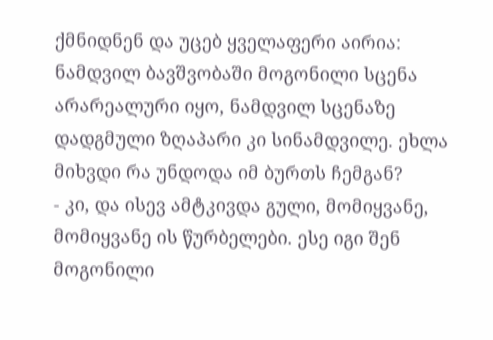ქმნიდნენ და უცებ ყველაფერი აირია:
ნამდვილ ბავშვობაში მოგონილი სცენა არარეალური იყო, ნამდვილ სცენაზე დადგმული ზღაპარი კი სინამდვილე. ეხლა მიხვდი რა უნდოდა იმ ბურთს ჩემგან?
- კი, და ისევ ამტკივდა გული, მომიყვანე, მომიყვანე ის წურბელები. ესე იგი შენ მოგონილი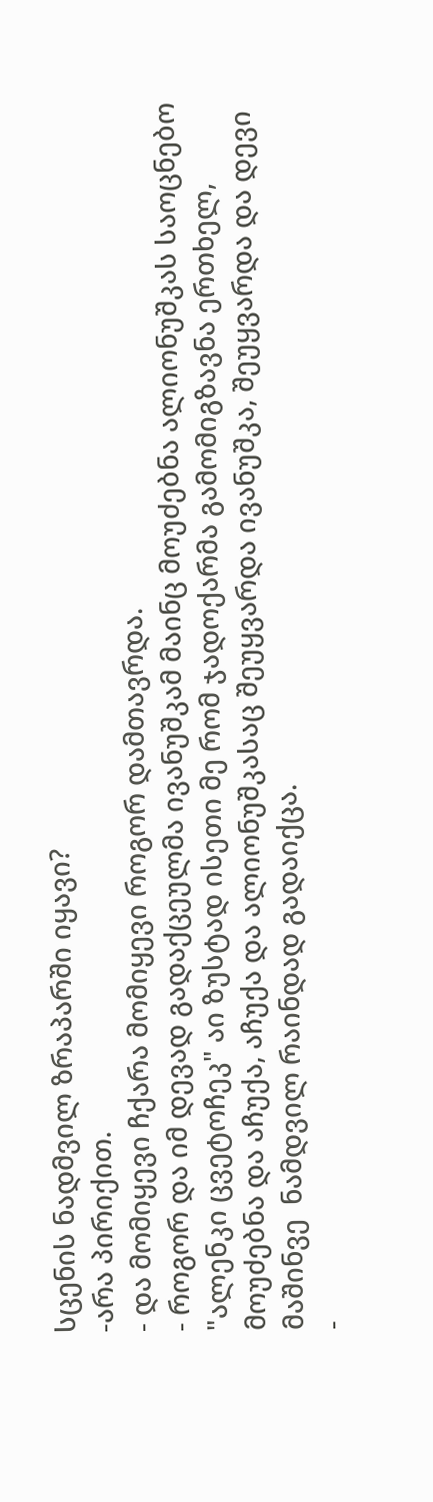სცენის ნადმვილ ზრაპარში იყავი?
-არა პირიქით.
- და მომიყევი ჩქარა მომიყევი როგორ დამთავრდა.
- როგორ და იმ დევად გადაქცეულმა ივანუშკამ მაინც მოუძებნა ალიონუშკას საოცნებო "ალენკი ცვეტოჩეკ" აი ზუსტად ისეთი მე რომ ჯადოქარმა გამომიგზავნა ერთხელ, მოუძებნა და აჩუქა, აჩუქა და ალიონუშკასაც შეუყვარდა ივანუშკა, შეუყვარდა და დევი მაშინვე  ნამდვილ რაინდად გადაიქცა.
-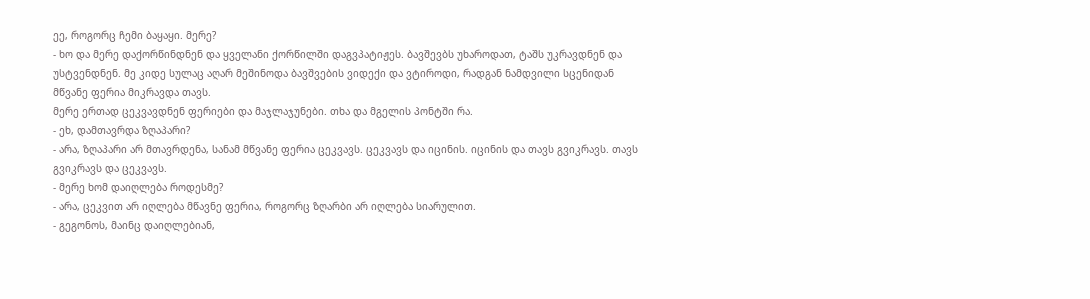ეე, როგორც ჩემი ბაყაყი. მერე?
- ხო და მერე დაქორწინდნენ და ყველანი ქორწილში დაგვპატიჟეს. ბავშევბს უხაროდათ, ტაშს უკრავდნენ და უსტვენდნენ. მე კიდე სულაც აღარ მეშინოდა ბავშვების ვიდექი და ვტიროდი, რადგან ნამდვილი სცენიდან მწვანე ფერია მიკრავდა თავს.
მერე ერთად ცეკვავდნენ ფერიები და მაჯლაჯუნები. თხა და მგელის პონტში რა.
- ეხ, დამთავრდა ზღაპარი?
- არა, ზღაპარი არ მთავრდენა, სანამ მწვანე ფერია ცეკვავს. ცეკვავს და იცინის. იცინის და თავს გვიკრავს. თავს გვიკრავს და ცეკვავს.
- მერე ხომ დაიღლება როდესმე?
- არა, ცეკვით არ იღლება მწავნე ფერია, როგორც ზღარბი არ იღლება სიარულით.
- გეგონოს, მაინც დაიღლებიან,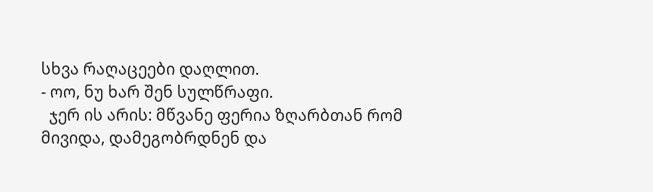სხვა რაღაცეები დაღლით.
- ოო, ნუ ხარ შენ სულწრაფი.
  ჯერ ის არის: მწვანე ფერია ზღარბთან რომ მივიდა, დამეგობრდნენ და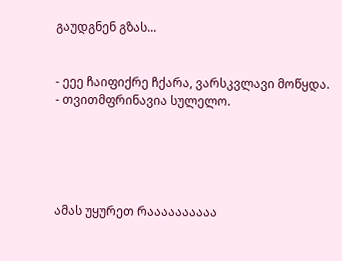გაუდგნენ გზას...


- ეეე ჩაიფიქრე ჩქარა, ვარსკვლავი მოწყდა.
- თვითმფრინავია სულელო.





ამას უყურეთ რაააააააააა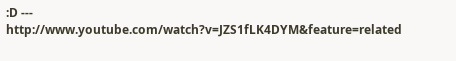:D ---  http://www.youtube.com/watch?v=JZS1fLK4DYM&feature=related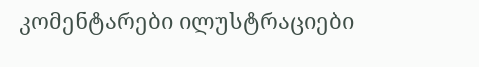კომენტარები ილუსტრაციები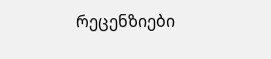რეცენზიები